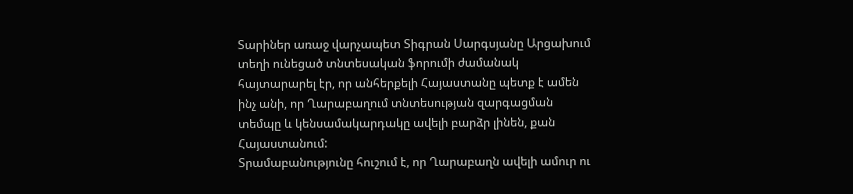Տարիներ առաջ վարչապետ Տիգրան Սարգսյանը Արցախում տեղի ունեցած տնտեսական ֆորումի ժամանակ հայտարարել էր, որ անհերքելի Հայաստանը պետք է ամեն ինչ անի, որ Ղարաբաղում տնտեսության զարգացման տեմպը և կենսամակարդակը ավելի բարձր լինեն, քան Հայաստանում:
Տրամաբանությունը հուշում է, որ Ղարաբաղն ավելի ամուր ու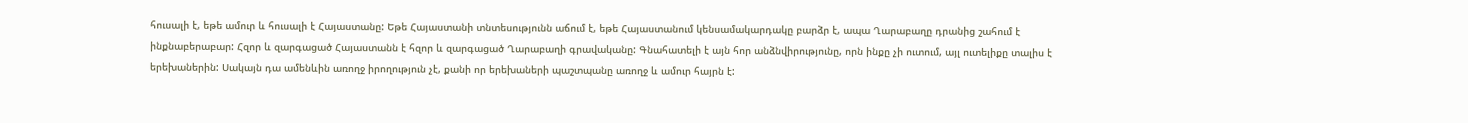հուսալի է, եթե ամուր և հուսալի է Հայաստանը: Եթե Հայաստանի տնտեսությունն աճում է, եթե Հայաստանում կենսամակարդակը բարձր է, ապա Ղարաբաղը դրանից շահում է ինքնաբերաբար: Հզոր և զարգացած Հայաստանն է հզոր և զարգացած Ղարաբաղի գրավականը: Գնահատելի է այն հոր անձնվիրությունը, որն ինքը չի ուտում, այլ ուտելիքը տալիս է երեխաներին: Սակայն դա ամենևին առողջ իրողություն չէ, քանի որ երեխաների պաշտպանը առողջ և ամուր հայրն է: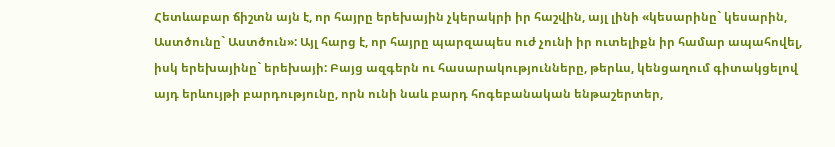Հետևաբար ճիշտն այն է, որ հայրը երեխային չկերակրի իր հաշվին, այլ լինի «կեսարինը` կեսարին, Աստծունը` Աստծուն»: Այլ հարց է, որ հայրը պարզապես ուժ չունի իր ուտելիքն իր համար ապահովել, իսկ երեխայինը` երեխայի: Բայց ազգերն ու հասարակությունները, թերևս, կենցաղում գիտակցելով այդ երևույթի բարդությունը, որն ունի նաև բարդ հոգեբանական ենթաշերտեր,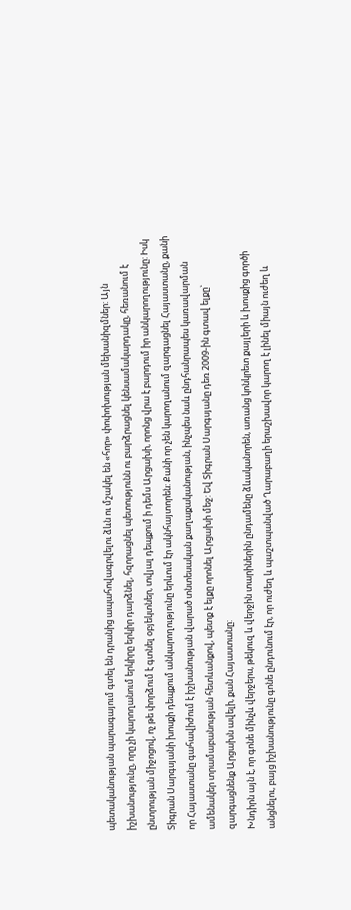պետականության պարագայում գտել են դրանից ապահովագրվելու ձևն ու մշակել են «հոր» փոփոխության մեխանիզմներ: Այն իշխանությունը, որը չի կարողանում երկիրը երկիր դարձնել, հզորացնել պետությունն ու բարձրացնել կենսամակարդակը, հեռանում է ընտրության միջոցով, ոչ թե փորձում է գտնել օբյեկտներ, տվյալ դեպքում ի դեմս Արցախի, որոնց վրա է բարդում իր անկարողությունը: Իսկ Տիգրան Սարգսյանի խոսքի դեպքում անկարողությունը երևում էր ակնհայտորեն: Քանի որ չեն կարողանում զարգացնել Հայաստանը, քանի որ Հայաստանը գահավիժում է իշխանության վարած տնտեսական քաղաքականության, ինչպես նաև ընդհանրապես կառավարման ամենակեր տրամաբանության հետևանքով, պետք է ելքը որոնել Արցախի մեջ: Եվ Տիգրան Սարգսյանը դեռ 2009-ին գտավ ելքը` զարգացնենք Արցախն ավելի, քան Հայաստանը:
Խնդիրն այն է, որ գոնե մինչև վերջերս, թեկուզ և վերջին տարիներին ընդամենը ձևականորեն, առանց կոնկրետ քայլերի և խոսքից գործի անցնելու, բայց իշխանությունը գոնե ընդունում էր, որ ուժեղ և պաշտպանված Ղարաբաղի երաշխավոր կարող է լինել միայն ուժեղ և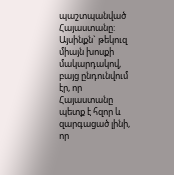պաշտպանված Հայաստանը: Այսինքն` թեկուզ միայն խոսքի մակարդակով, բայց ընդունվում էր, որ Հայաստանը պետք է հզոր և զարգացած լինի, որ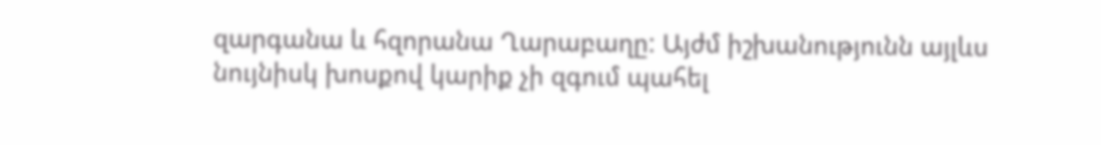զարգանա և հզորանա Ղարաբաղը: Այժմ իշխանությունն այլևս նույնիսկ խոսքով կարիք չի զգում պահել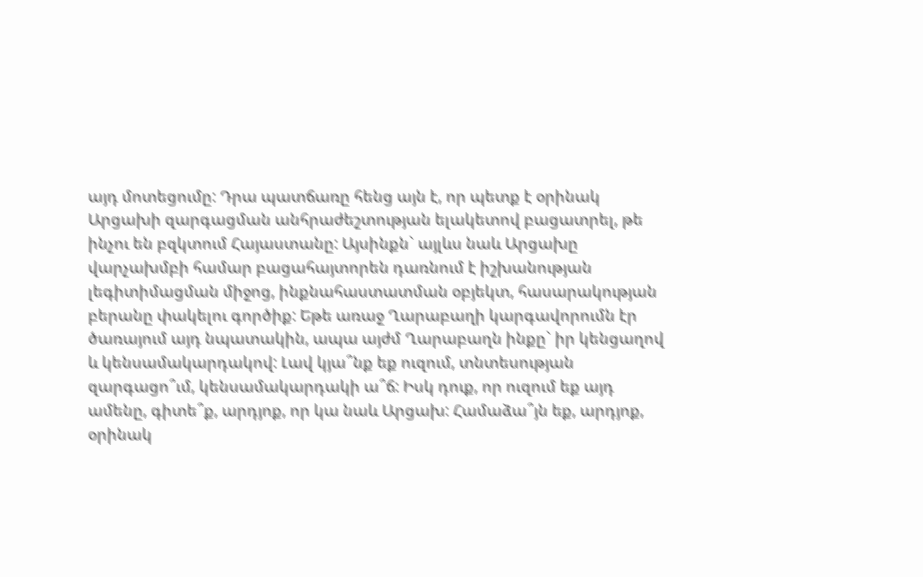այդ մոտեցումը: Դրա պատճառը հենց այն է, որ պետք է օրինակ Արցախի զարգացման անհրաժեշտության ելակետով բացատրել, թե ինչու են բզկտում Հայաստանը: Այսինքն` այլևս նաև Արցախը վարչախմբի համար բացահայտորեն դառնում է իշխանության լեգիտիմացման միջոց, ինքնահաստատման օբյեկտ, հասարակության բերանը փակելու գործիք: Եթե առաջ Ղարաբաղի կարգավորումն էր ծառայում այդ նպատակին, ապա այժմ Ղարաբաղն ինքը` իր կենցաղով և կենսամակարդակով: Լավ կյա՞նք եք ուզում, տնտեսության զարգացո՞ւմ, կենսամակարդակի ա՞ճ: Իսկ դուք, որ ուզում եք այդ ամենը, գիտե՞ք, արդյոք, որ կա նաև Արցախ: Համաձա՞յն եք, արդյոք, օրինակ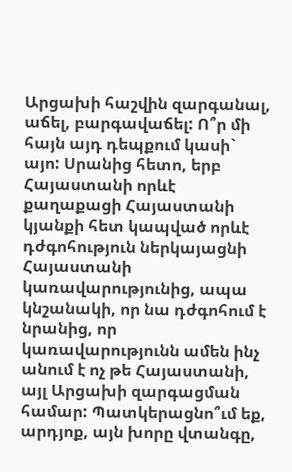Արցախի հաշվին զարգանալ, աճել, բարգավաճել: Ո՞ր մի հայն այդ դեպքում կասի` այո: Սրանից հետո, երբ Հայաստանի որևէ քաղաքացի Հայաստանի կյանքի հետ կապված որևէ դժգոհություն ներկայացնի Հայաստանի կառավարությունից, ապա կնշանակի, որ նա դժգոհում է նրանից, որ կառավարությունն ամեն ինչ անում է ոչ թե Հայաստանի, այլ Արցախի զարգացման համար: Պատկերացնո՞ւմ եք, արդյոք, այն խորը վտանգը,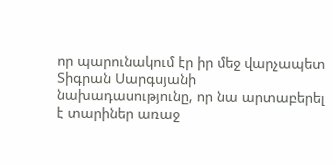որ պարունակում էր իր մեջ վարչապետ Տիգրան Սարգսյանի նախադասությունը, որ նա արտաբերել է տարիներ առաջ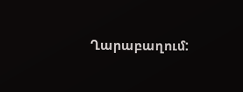Ղարաբաղում: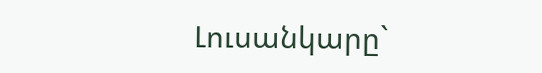Լուսանկարը`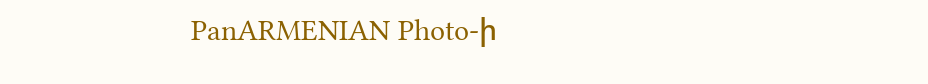PanARMENIAN Photo-ի